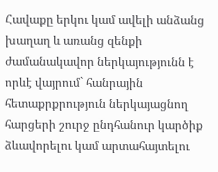Հավաքը երկու կամ ավելի անձանց խաղաղ և առանց զենքի ժամանակավոր ներկայությունն է որևէ վայրում` հանրային հետաքրքրություն ներկայացնող հարցերի շուրջ ընդհանուր կարծիք ձևավորելու կամ արտահայտելու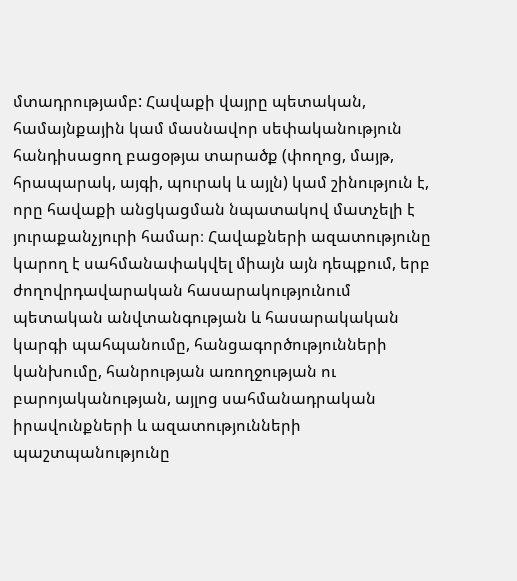մտադրությամբ: Հավաքի վայրը պետական, համայնքային կամ մասնավոր սեփականություն հանդիսացող բացօթյա տարածք (փողոց, մայթ, հրապարակ, այգի, պուրակ և այլն) կամ շինություն է, որը հավաքի անցկացման նպատակով մատչելի է յուրաքանչյուրի համար։ Հավաքների ազատությունը կարող է սահմանափակվել միայն այն դեպքում, երբ ժողովրդավարական հասարակությունում պետական անվտանգության և հասարակական կարգի պահպանումը, հանցագործությունների կանխումը, հանրության առողջության ու բարոյականության, այլոց սահմանադրական իրավունքների և ազատությունների պաշտպանությունը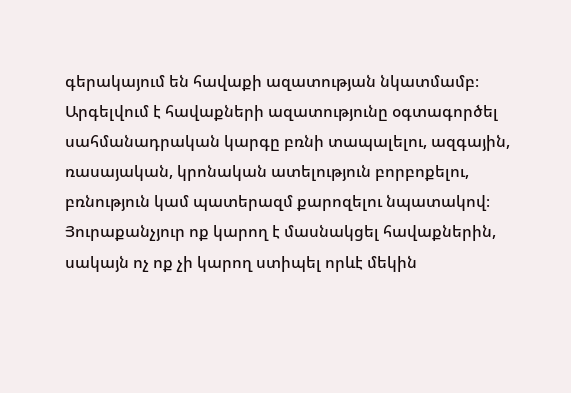գերակայում են հավաքի ազատության նկատմամբ։ Արգելվում է հավաքների ազատությունը օգտագործել սահմանադրական կարգը բռնի տապալելու, ազգային, ռասայական, կրոնական ատելություն բորբոքելու, բռնություն կամ պատերազմ քարոզելու նպատակով։
Յուրաքանչյուր ոք կարող է մասնակցել հավաքներին, սակայն ոչ ոք չի կարող ստիպել որևէ մեկին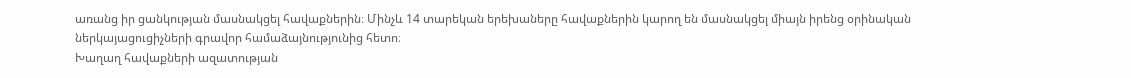առանց իր ցանկության մասնակցել հավաքներին։ Մինչև 14 տարեկան երեխաները հավաքներին կարող են մասնակցել միայն իրենց օրինական ներկայացուցիչների գրավոր համաձայնությունից հետո։
Խաղաղ հավաքների ազատության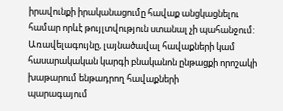իրավունքի իրականացումը հավաք անցկացնելու համար որևէ թույլտվություն ստանալ չի պահանջում: Առավելագույնը, լայնածավալ հավաքների կամ հասարակական կարգի բնականոն ընթացքի որոշակի խաթարում ենթադրող հավաքների
պարագայում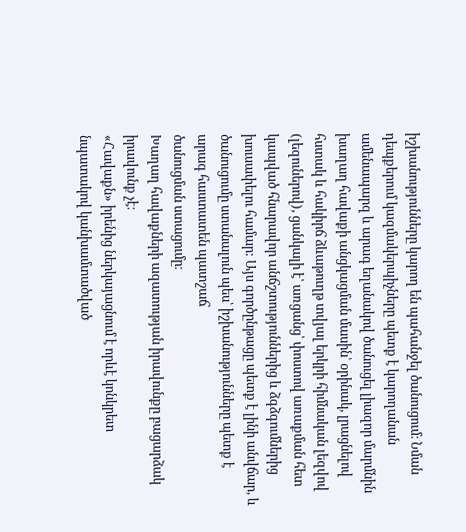իշխանությունները կարող են պահանջել ծանուցում։ Նման դեպքերում կազմակերպիչները պետք է կարողանան ամենապարզ և արագ եղանակով ծանուցել լիազոր մարմնին խաղաղ հավաքի անցկացման մասին՝ օրինակ, լրացնելով հստակ և հակիրճ ձևաթուղթ տվյալ երկրի հիմնական լեզվով (լեզուներով), ցանկալի է՝ առցանց՝ փոստով առաքման հետ կապված հնարավոր անճշտություններից և ձգձգումներից խուսափելու համար: Այս գործընթացը պետք է լինի անվճար, և ծանուցումը ստանալուն պես՝ իշխանությունները պետք է արագ հաստատեն պատշաճ
ծանուցման ստացումը։
Խաղաղ հավաքների ազատության իրավունքը բացարձակ իրավունք չէ։
«Հավաքն» իրենից ներկայացնում է որևէ կոնկրետ
նպատակով կանխամտածված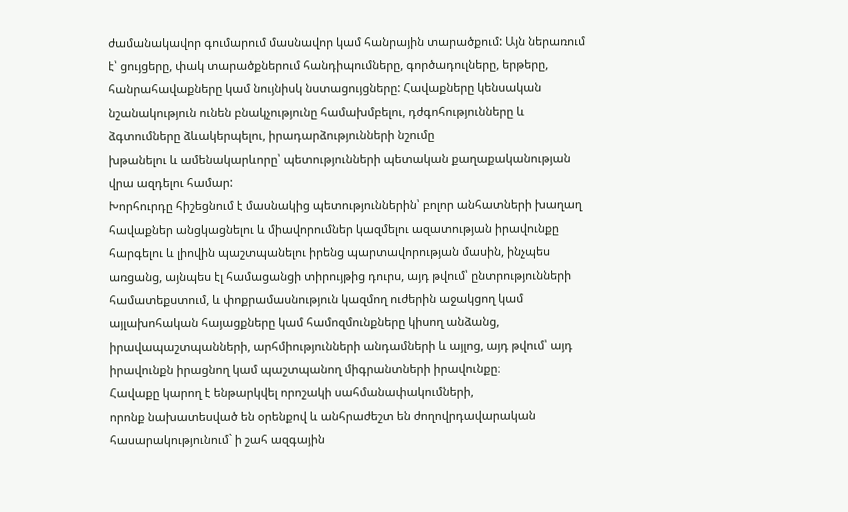ժամանակավոր գումարում մասնավոր կամ հանրային տարածքում: Այն ներառում է՝ ցույցերը, փակ տարածքներում հանդիպումները, գործադուլները, երթերը, հանրահավաքները կամ նույնիսկ նստացույցները: Հավաքները կենսական նշանակություն ունեն բնակչությունը համախմբելու, դժգոհությունները և ձգտումները ձևակերպելու, իրադարձությունների նշումը
խթանելու և ամենակարևորը՝ պետությունների պետական քաղաքականության վրա ազդելու համար:
Խորհուրդը հիշեցնում է մասնակից պետություններին՝ բոլոր անհատների խաղաղ հավաքներ անցկացնելու և միավորումներ կազմելու ազատության իրավունքը հարգելու և լիովին պաշտպանելու իրենց պարտավորության մասին, ինչպես առցանց, այնպես էլ համացանցի տիրույթից դուրս, այդ թվում՝ ընտրությունների համատեքստում, և փոքրամասնություն կազմող ուժերին աջակցող կամ այլախոհական հայացքները կամ համոզմունքները կիսող անձանց, իրավապաշտպանների, արհմիությունների անդամների և այլոց, այդ թվում՝ այդ իրավունքն իրացնող կամ պաշտպանող միգրանտների իրավունքը։
Հավաքը կարող է ենթարկվել որոշակի սահմանափակումների,
որոնք նախատեսված են օրենքով և անհրաժեշտ են ժողովրդավարական հասարակությունում` ի շահ ազգային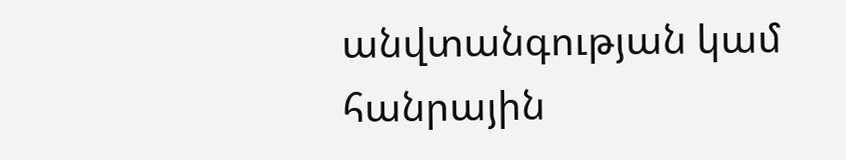անվտանգության կամ հանրային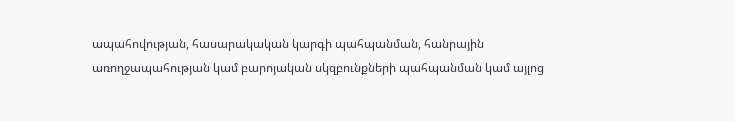ապահովության, հասարակական կարգի պահպանման, հանրային առողջապահության կամ բարոյական սկզբունքների պահպանման կամ այլոց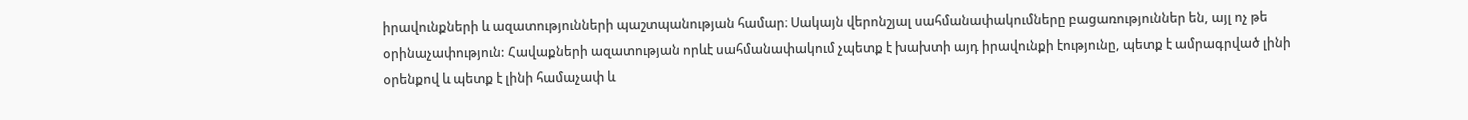իրավունքների և ազատությունների պաշտպանության համար։ Սակայն վերոնշյալ սահմանափակումները բացառություններ են, այլ ոչ թե օրինաչափություն: Հավաքների ազատության որևէ սահմանափակում չպետք է խախտի այդ իրավունքի էությունը, պետք է ամրագրված լինի օրենքով և պետք է լինի համաչափ և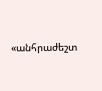«անհրաժեշտ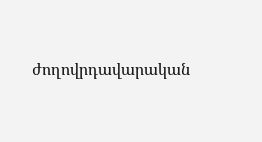ժողովրդավարական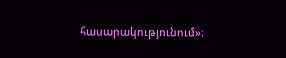հասարակությունում»։